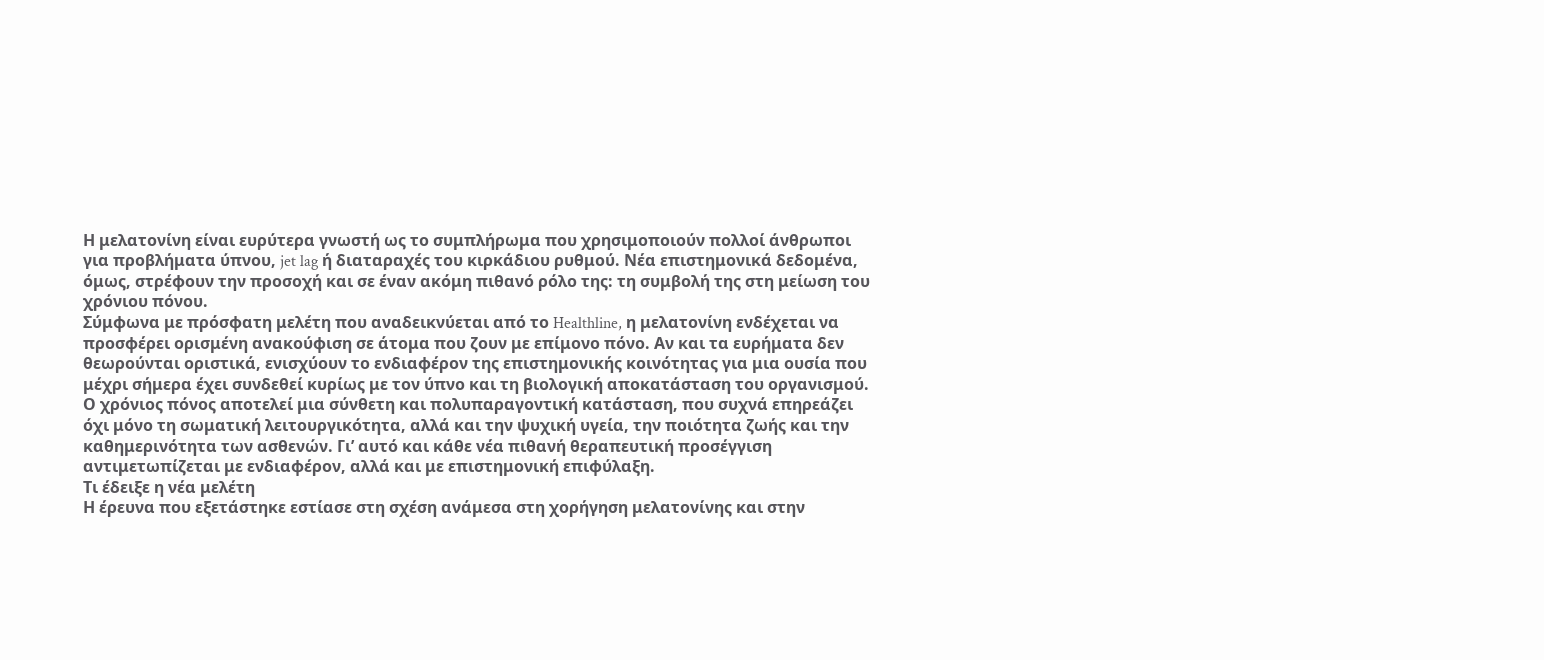Η μελατονίνη είναι ευρύτερα γνωστή ως το συμπλήρωμα που χρησιμοποιούν πολλοί άνθρωποι για προβλήματα ύπνου, jet lag ή διαταραχές του κιρκάδιου ρυθμού. Νέα επιστημονικά δεδομένα, όμως, στρέφουν την προσοχή και σε έναν ακόμη πιθανό ρόλο της: τη συμβολή της στη μείωση του χρόνιου πόνου.
Σύμφωνα με πρόσφατη μελέτη που αναδεικνύεται από το Healthline, η μελατονίνη ενδέχεται να προσφέρει ορισμένη ανακούφιση σε άτομα που ζουν με επίμονο πόνο. Αν και τα ευρήματα δεν θεωρούνται οριστικά, ενισχύουν το ενδιαφέρον της επιστημονικής κοινότητας για μια ουσία που μέχρι σήμερα έχει συνδεθεί κυρίως με τον ύπνο και τη βιολογική αποκατάσταση του οργανισμού.
Ο χρόνιος πόνος αποτελεί μια σύνθετη και πολυπαραγοντική κατάσταση, που συχνά επηρεάζει όχι μόνο τη σωματική λειτουργικότητα, αλλά και την ψυχική υγεία, την ποιότητα ζωής και την καθημερινότητα των ασθενών. Γι’ αυτό και κάθε νέα πιθανή θεραπευτική προσέγγιση αντιμετωπίζεται με ενδιαφέρον, αλλά και με επιστημονική επιφύλαξη.
Τι έδειξε η νέα μελέτη
Η έρευνα που εξετάστηκε εστίασε στη σχέση ανάμεσα στη χορήγηση μελατονίνης και στην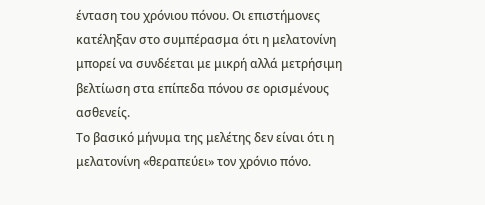ένταση του χρόνιου πόνου. Οι επιστήμονες κατέληξαν στο συμπέρασμα ότι η μελατονίνη μπορεί να συνδέεται με μικρή αλλά μετρήσιμη βελτίωση στα επίπεδα πόνου σε ορισμένους ασθενείς.
Το βασικό μήνυμα της μελέτης δεν είναι ότι η μελατονίνη «θεραπεύει» τον χρόνιο πόνο.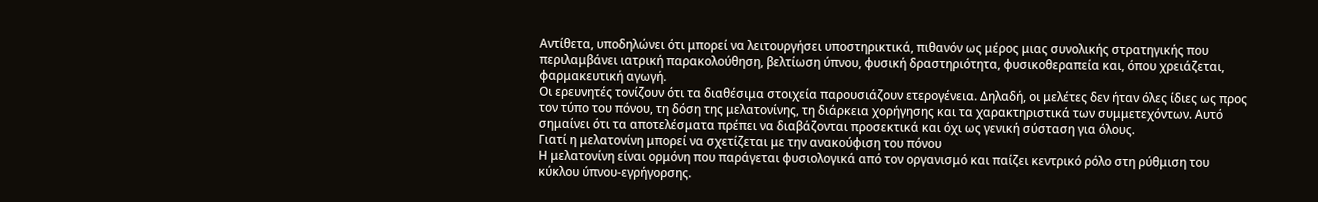Αντίθετα, υποδηλώνει ότι μπορεί να λειτουργήσει υποστηρικτικά, πιθανόν ως μέρος μιας συνολικής στρατηγικής που περιλαμβάνει ιατρική παρακολούθηση, βελτίωση ύπνου, φυσική δραστηριότητα, φυσικοθεραπεία και, όπου χρειάζεται, φαρμακευτική αγωγή.
Οι ερευνητές τονίζουν ότι τα διαθέσιμα στοιχεία παρουσιάζουν ετερογένεια. Δηλαδή, οι μελέτες δεν ήταν όλες ίδιες ως προς τον τύπο του πόνου, τη δόση της μελατονίνης, τη διάρκεια χορήγησης και τα χαρακτηριστικά των συμμετεχόντων. Αυτό σημαίνει ότι τα αποτελέσματα πρέπει να διαβάζονται προσεκτικά και όχι ως γενική σύσταση για όλους.
Γιατί η μελατονίνη μπορεί να σχετίζεται με την ανακούφιση του πόνου
Η μελατονίνη είναι ορμόνη που παράγεται φυσιολογικά από τον οργανισμό και παίζει κεντρικό ρόλο στη ρύθμιση του κύκλου ύπνου-εγρήγορσης.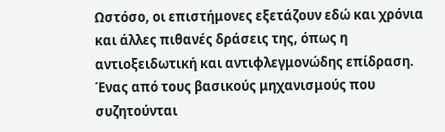Ωστόσο, οι επιστήμονες εξετάζουν εδώ και χρόνια και άλλες πιθανές δράσεις της, όπως η αντιοξειδωτική και αντιφλεγμονώδης επίδραση.
Ένας από τους βασικούς μηχανισμούς που συζητούνται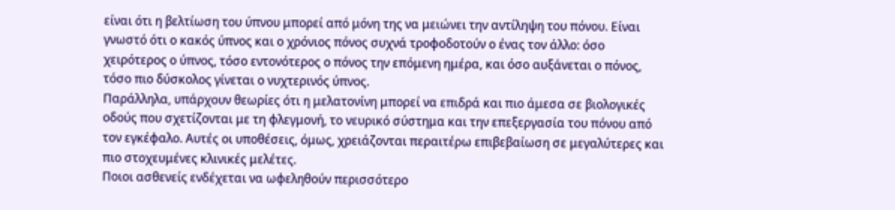είναι ότι η βελτίωση του ύπνου μπορεί από μόνη της να μειώνει την αντίληψη του πόνου. Είναι γνωστό ότι ο κακός ύπνος και ο χρόνιος πόνος συχνά τροφοδοτούν ο ένας τον άλλο: όσο χειρότερος ο ύπνος, τόσο εντονότερος ο πόνος την επόμενη ημέρα, και όσο αυξάνεται ο πόνος, τόσο πιο δύσκολος γίνεται ο νυχτερινός ύπνος.
Παράλληλα, υπάρχουν θεωρίες ότι η μελατονίνη μπορεί να επιδρά και πιο άμεσα σε βιολογικές οδούς που σχετίζονται με τη φλεγμονή, το νευρικό σύστημα και την επεξεργασία του πόνου από τον εγκέφαλο. Αυτές οι υποθέσεις, όμως, χρειάζονται περαιτέρω επιβεβαίωση σε μεγαλύτερες και πιο στοχευμένες κλινικές μελέτες.
Ποιοι ασθενείς ενδέχεται να ωφεληθούν περισσότερο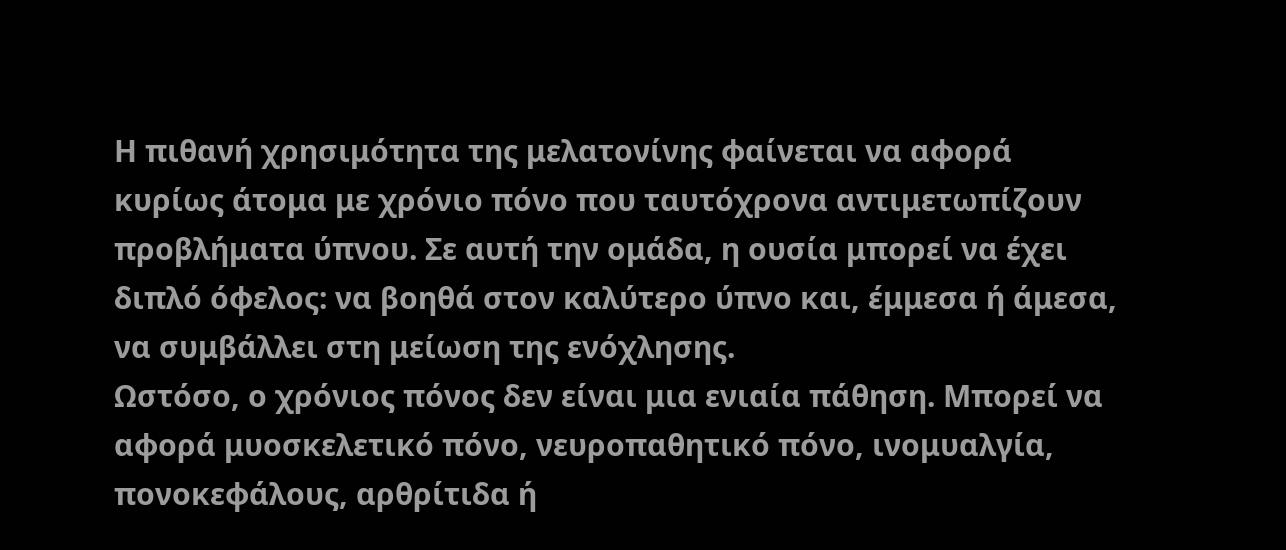Η πιθανή χρησιμότητα της μελατονίνης φαίνεται να αφορά κυρίως άτομα με χρόνιο πόνο που ταυτόχρονα αντιμετωπίζουν προβλήματα ύπνου. Σε αυτή την ομάδα, η ουσία μπορεί να έχει διπλό όφελος: να βοηθά στον καλύτερο ύπνο και, έμμεσα ή άμεσα, να συμβάλλει στη μείωση της ενόχλησης.
Ωστόσο, ο χρόνιος πόνος δεν είναι μια ενιαία πάθηση. Μπορεί να αφορά μυοσκελετικό πόνο, νευροπαθητικό πόνο, ινομυαλγία, πονοκεφάλους, αρθρίτιδα ή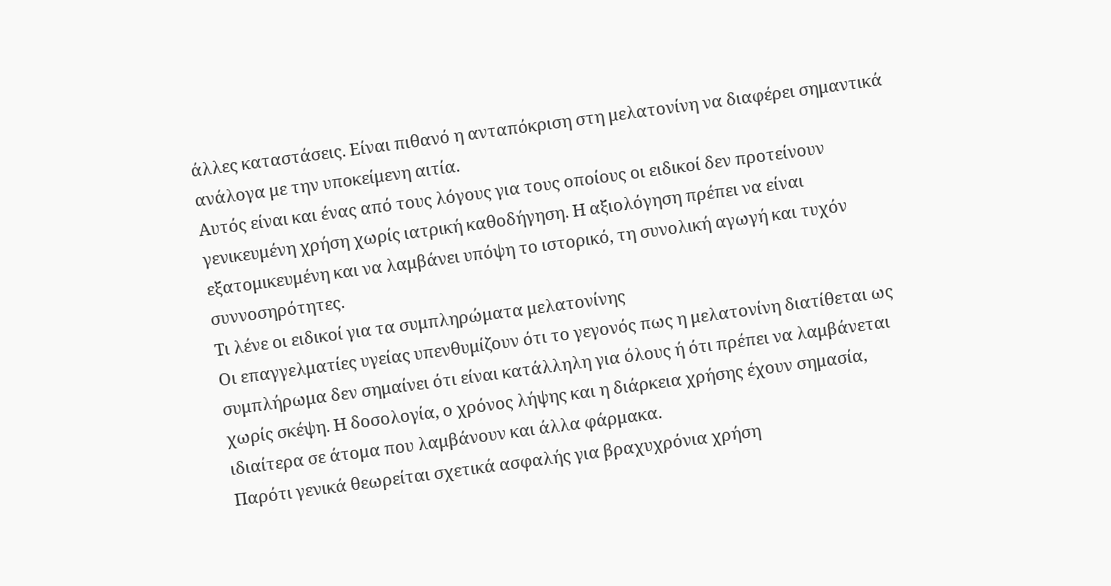άλλες καταστάσεις. Είναι πιθανό η ανταπόκριση στη μελατονίνη να διαφέρει σημαντικά ανάλογα με την υποκείμενη αιτία.
Αυτός είναι και ένας από τους λόγους για τους οποίους οι ειδικοί δεν προτείνουν γενικευμένη χρήση χωρίς ιατρική καθοδήγηση. Η αξιολόγηση πρέπει να είναι εξατομικευμένη και να λαμβάνει υπόψη το ιστορικό, τη συνολική αγωγή και τυχόν συννοσηρότητες.
Τι λένε οι ειδικοί για τα συμπληρώματα μελατονίνης
Οι επαγγελματίες υγείας υπενθυμίζουν ότι το γεγονός πως η μελατονίνη διατίθεται ως συμπλήρωμα δεν σημαίνει ότι είναι κατάλληλη για όλους ή ότι πρέπει να λαμβάνεται χωρίς σκέψη. Η δοσολογία, ο χρόνος λήψης και η διάρκεια χρήσης έχουν σημασία, ιδιαίτερα σε άτομα που λαμβάνουν και άλλα φάρμακα.
Παρότι γενικά θεωρείται σχετικά ασφαλής για βραχυχρόνια χρήση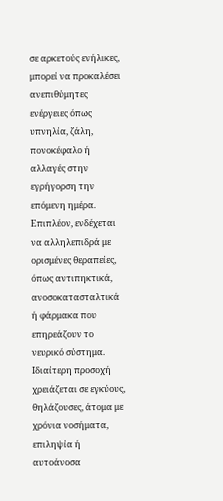σε αρκετούς ενήλικες, μπορεί να προκαλέσει ανεπιθύμητες ενέργειες όπως υπνηλία, ζάλη, πονοκέφαλο ή αλλαγές στην εγρήγορση την επόμενη ημέρα. Επιπλέον, ενδέχεται να αλληλεπιδρά με ορισμένες θεραπείες, όπως αντιπηκτικά, ανοσοκατασταλτικά ή φάρμακα που επηρεάζουν το νευρικό σύστημα.
Ιδιαίτερη προσοχή χρειάζεται σε εγκύους, θηλάζουσες, άτομα με χρόνια νοσήματα, επιληψία ή αυτοάνοσα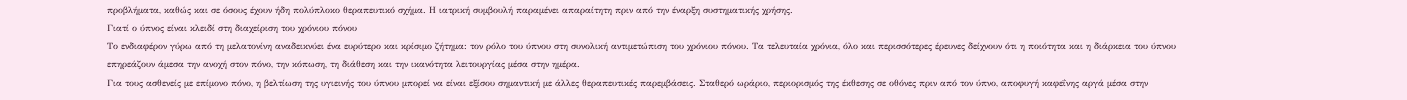προβλήματα, καθώς και σε όσους έχουν ήδη πολύπλοκο θεραπευτικό σχήμα. Η ιατρική συμβουλή παραμένει απαραίτητη πριν από την έναρξη συστηματικής χρήσης.
Γιατί ο ύπνος είναι κλειδί στη διαχείριση του χρόνιου πόνου
Το ενδιαφέρον γύρω από τη μελατονίνη αναδεικνύει ένα ευρύτερο και κρίσιμο ζήτημα: τον ρόλο του ύπνου στη συνολική αντιμετώπιση του χρόνιου πόνου. Τα τελευταία χρόνια, όλο και περισσότερες έρευνες δείχνουν ότι η ποιότητα και η διάρκεια του ύπνου επηρεάζουν άμεσα την ανοχή στον πόνο, την κόπωση, τη διάθεση και την ικανότητα λειτουργίας μέσα στην ημέρα.
Για τους ασθενείς με επίμονο πόνο, η βελτίωση της υγιεινής του ύπνου μπορεί να είναι εξίσου σημαντική με άλλες θεραπευτικές παρεμβάσεις. Σταθερό ωράριο, περιορισμός της έκθεσης σε οθόνες πριν από τον ύπνο, αποφυγή καφεΐνης αργά μέσα στην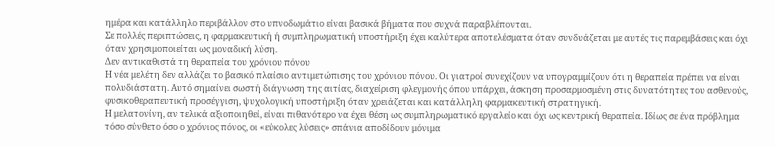ημέρα και κατάλληλο περιβάλλον στο υπνοδωμάτιο είναι βασικά βήματα που συχνά παραβλέπονται.
Σε πολλές περιπτώσεις, η φαρμακευτική ή συμπληρωματική υποστήριξη έχει καλύτερα αποτελέσματα όταν συνδυάζεται με αυτές τις παρεμβάσεις και όχι όταν χρησιμοποιείται ως μοναδική λύση.
Δεν αντικαθιστά τη θεραπεία του χρόνιου πόνου
Η νέα μελέτη δεν αλλάζει το βασικό πλαίσιο αντιμετώπισης του χρόνιου πόνου. Οι γιατροί συνεχίζουν να υπογραμμίζουν ότι η θεραπεία πρέπει να είναι πολυδιάστατη. Αυτό σημαίνει σωστή διάγνωση της αιτίας, διαχείριση φλεγμονής όπου υπάρχει, άσκηση προσαρμοσμένη στις δυνατότητες του ασθενούς, φυσικοθεραπευτική προσέγγιση, ψυχολογική υποστήριξη όταν χρειάζεται και κατάλληλη φαρμακευτική στρατηγική.
Η μελατονίνη, αν τελικά αξιοποιηθεί, είναι πιθανότερο να έχει θέση ως συμπληρωματικό εργαλείο και όχι ως κεντρική θεραπεία. Ιδίως σε ένα πρόβλημα τόσο σύνθετο όσο ο χρόνιος πόνος, οι «εύκολες λύσεις» σπάνια αποδίδουν μόνιμα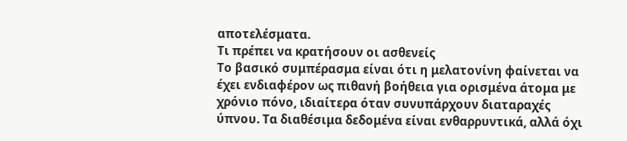αποτελέσματα.
Τι πρέπει να κρατήσουν οι ασθενείς
Το βασικό συμπέρασμα είναι ότι η μελατονίνη φαίνεται να έχει ενδιαφέρον ως πιθανή βοήθεια για ορισμένα άτομα με χρόνιο πόνο, ιδιαίτερα όταν συνυπάρχουν διαταραχές ύπνου. Τα διαθέσιμα δεδομένα είναι ενθαρρυντικά, αλλά όχι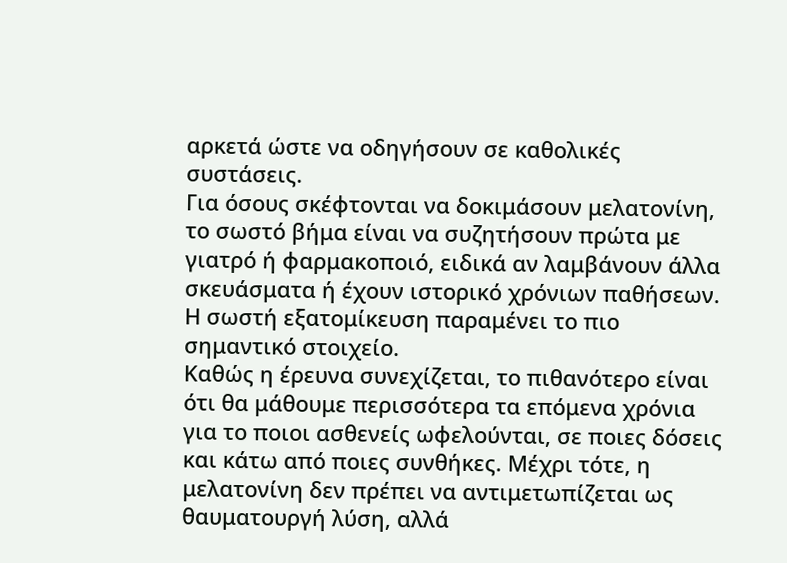αρκετά ώστε να οδηγήσουν σε καθολικές συστάσεις.
Για όσους σκέφτονται να δοκιμάσουν μελατονίνη, το σωστό βήμα είναι να συζητήσουν πρώτα με γιατρό ή φαρμακοποιό, ειδικά αν λαμβάνουν άλλα σκευάσματα ή έχουν ιστορικό χρόνιων παθήσεων. Η σωστή εξατομίκευση παραμένει το πιο σημαντικό στοιχείο.
Καθώς η έρευνα συνεχίζεται, το πιθανότερο είναι ότι θα μάθουμε περισσότερα τα επόμενα χρόνια για το ποιοι ασθενείς ωφελούνται, σε ποιες δόσεις και κάτω από ποιες συνθήκες. Μέχρι τότε, η μελατονίνη δεν πρέπει να αντιμετωπίζεται ως θαυματουργή λύση, αλλά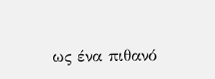ως ένα πιθανό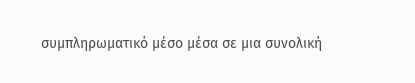συμπληρωματικό μέσο μέσα σε μια συνολική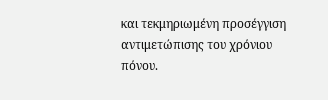και τεκμηριωμένη προσέγγιση αντιμετώπισης του χρόνιου πόνου.